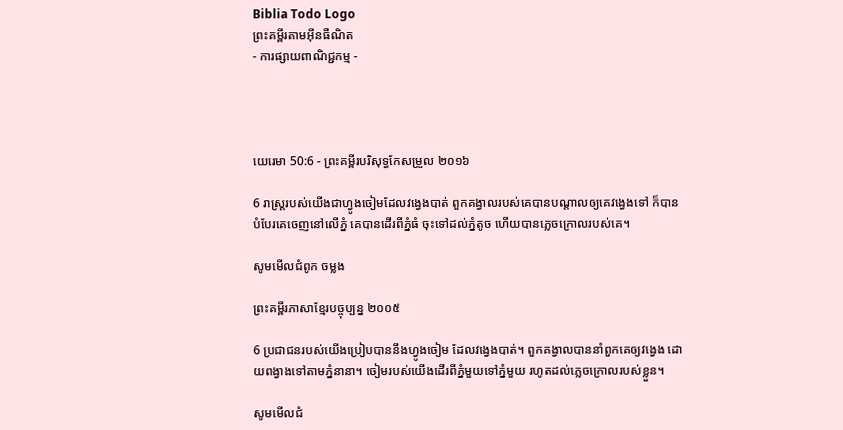Biblia Todo Logo
ព្រះគម្ពីរតាមអ៊ីនធឺណិត
- ការផ្សាយពាណិជ្ជកម្ម -




យេរេមា 50:6 - ព្រះគម្ពីរបរិសុទ្ធកែសម្រួល ២០១៦

6 រាស្ត្ររបស់យើងជាហ្វូងចៀមដែលវង្វេងបាត់ ពួកគង្វាលរបស់គេបានបណ្ដាលឲ្យគេវង្វេងទៅ ក៏បានបំបែរគេចេញនៅលើភ្នំ គេបានដើរពីភ្នំធំ ចុះទៅដល់ភ្នំតូច ហើយបានភ្លេចក្រោលរបស់គេ។

សូមមើលជំពូក ចម្លង

ព្រះគម្ពីរភាសាខ្មែរបច្ចុប្បន្ន ២០០៥

6 ប្រជា‌ជនរបស់យើងប្រៀបបាននឹងហ្វូងចៀម ដែលវង្វេងបាត់។ ពួកគង្វាលបាននាំពួកគេឲ្យវង្វេង ដោយពង្វាងទៅតាមភ្នំនានា។ ចៀមរបស់យើងដើរពីភ្នំមួយទៅភ្នំមួយ រហូតដល់ភ្លេចក្រោលរបស់ខ្លួន។

សូមមើលជំ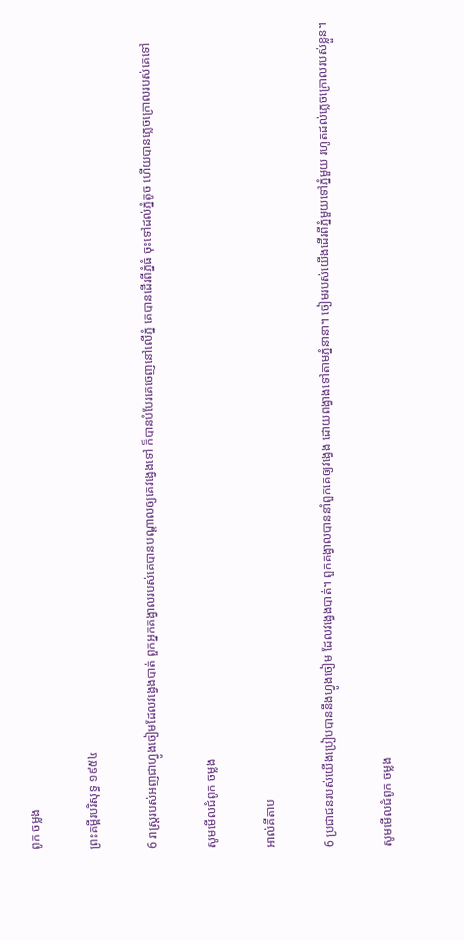ពូក ចម្លង

ព្រះគម្ពីរបរិសុទ្ធ ១៩៥៤

6 រាស្ត្ររបស់អញជាហ្វូងចៀមដែលវង្វេងបាត់ ពួកអ្នកគង្វាលរបស់គេបានបណ្តាលឲ្យគេវង្វេងទៅ ក៏បានបំបែរគេចេញនៅលើភ្នំ គេបានដើរពីភ្នំធំ ចុះទៅដល់ភ្នំតូច ហើយបានភ្លេចក្រោលរបស់គេទៅ

សូមមើលជំពូក ចម្លង

អាល់គីតាប

6 ប្រជា‌ជនរបស់យើងប្រៀបបាននឹងហ្វូងចៀម ដែលវង្វេងបាត់។ ពួកគង្វាលបាននាំពួកគេឲ្យវង្វេង ដោយពង្វាងទៅតាមភ្នំនានា។ ចៀមរបស់យើងដើរពីភ្នំមួយទៅភ្នំមួយ រហូតដល់ភ្លេចក្រោលរបស់ខ្លួន។

សូមមើលជំពូក ចម្លង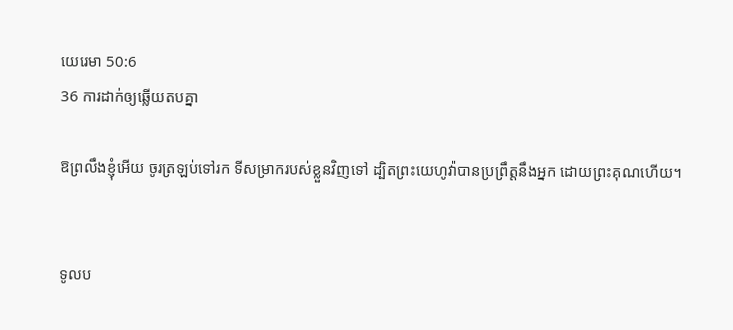យេរេមា 50:6
36 ការដាក់ឲ្យឆ្លើយតបគ្នា

ឱព្រលឹងខ្ញុំអើយ ចូរត្រឡប់ទៅរក ទីសម្រាករបស់ខ្លួនវិញទៅ ដ្បិតព្រះ‌យេហូវ៉ាបានប្រព្រឹត្តនឹងអ្នក ដោយព្រះគុណហើយ។


ទូល‌ប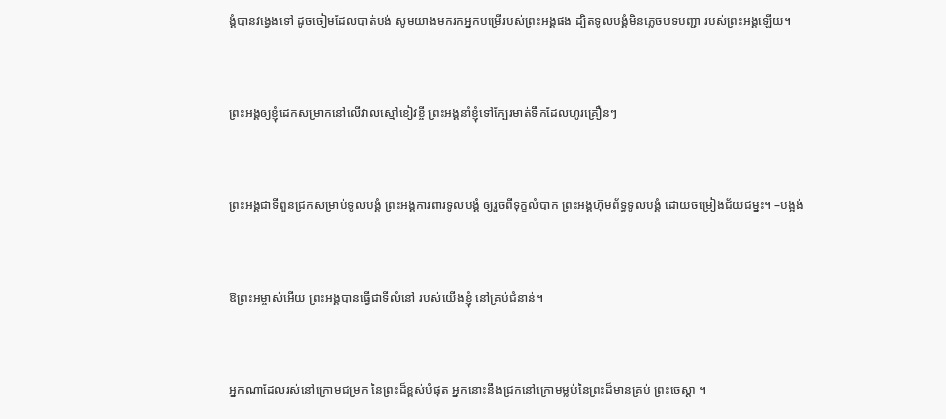ង្គំបានវង្វេងទៅ ដូចចៀមដែលបាត់បង់ សូមយាងមករកអ្នកបម្រើរបស់ព្រះ‌អង្គផង ដ្បិតទូល‌បង្គំមិនភ្លេចបទបញ្ជា របស់ព្រះ‌អង្គឡើយ។


ព្រះ‌អង្គឲ្យខ្ញុំដេកសម្រាកនៅលើវាលស្មៅខៀវខ្ចី ព្រះ‌អង្គនាំខ្ញុំទៅក្បែរមាត់ទឹកដែលហូរគ្រឿនៗ


ព្រះ‌អង្គជាទីពួនជ្រកសម្រាប់ទូល‌បង្គំ ព្រះ‌អង្គការពារទូល‌បង្គំ ឲ្យរួចពីទុក្ខលំបាក ព្រះ‌អង្គហ៊ុមព័ទ្ធទូល‌បង្គំ ដោយចម្រៀងជ័យជម្នះ។ –បង្អង់


ឱព្រះ‌អម្ចាស់អើយ ព្រះ‌អង្គបានធ្វើជាទីលំនៅ របស់យើងខ្ញុំ នៅគ្រប់ជំនាន់។


អ្នកណាដែលរស់នៅក្រោមជម្រក នៃព្រះដ៏ខ្ពស់បំផុត អ្នកនោះនឹងជ្រកនៅក្រោមម្លប់នៃព្រះដ៏មានគ្រប់ ព្រះ‌ចេស្តា ។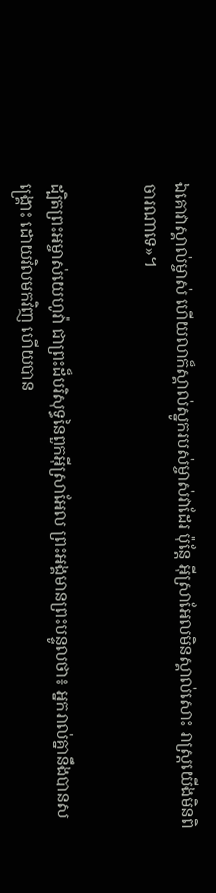ឯគោវាស្គាល់ម្ចាស់ ហើយលាក៏ស្គាល់ស្នូករបស់ម្ចាស់វាដែរ ប៉ុន្តែ អ៊ីស្រាអែលមិនស្គាល់សោះ រាស្ត្រយើងមិនពិចារ‌ណាទេ»។


ដ្បិតព្រះ‌អម្ចាស់‌យេហូវ៉ា ជាព្រះដ៏បរិសុទ្ធនៃពួកអ៊ីស្រា‌អែល ព្រះ‌អង្គមានព្រះ‌បន្ទូលថា៖ អ្នករាល់គ្នានឹងបានសង្គ្រោះ ដោយវិលមកវិញ ហើយបាន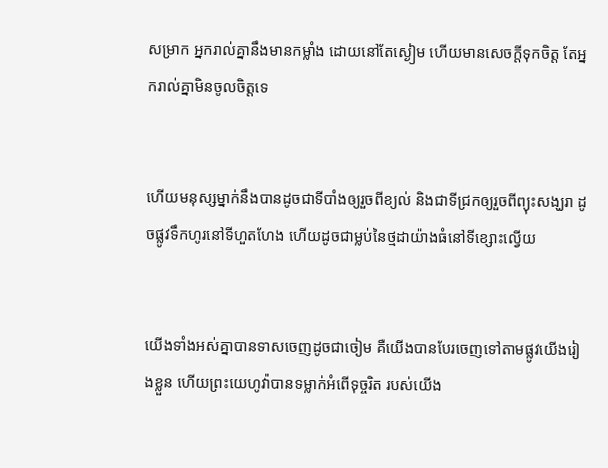សម្រាក អ្នករាល់គ្នានឹងមានកម្លាំង ដោយនៅតែស្ងៀម ហើយមានសេចក្ដីទុកចិត្ត តែអ្នករាល់គ្នាមិនចូលចិត្តទេ


ហើយមនុស្សម្នាក់នឹងបានដូចជាទីបាំងឲ្យរួចពីខ្យល់ និងជាទីជ្រកឲ្យរួចពីព្យុះសង្ឃរា ដូចផ្លូវទឹកហូរនៅទីហួត‌ហែង ហើយដូចជាម្លប់នៃថ្មដាយ៉ាងធំនៅទីខ្សោះល្វើយ


យើងទាំងអស់គ្នាបានទាសចេញដូចជាចៀម គឺយើងបានបែរចេញទៅតាមផ្លូវយើងរៀងខ្លួន ហើយព្រះ‌យេហូវ៉ាបានទម្លាក់អំពើទុច្ចរិត របស់យើង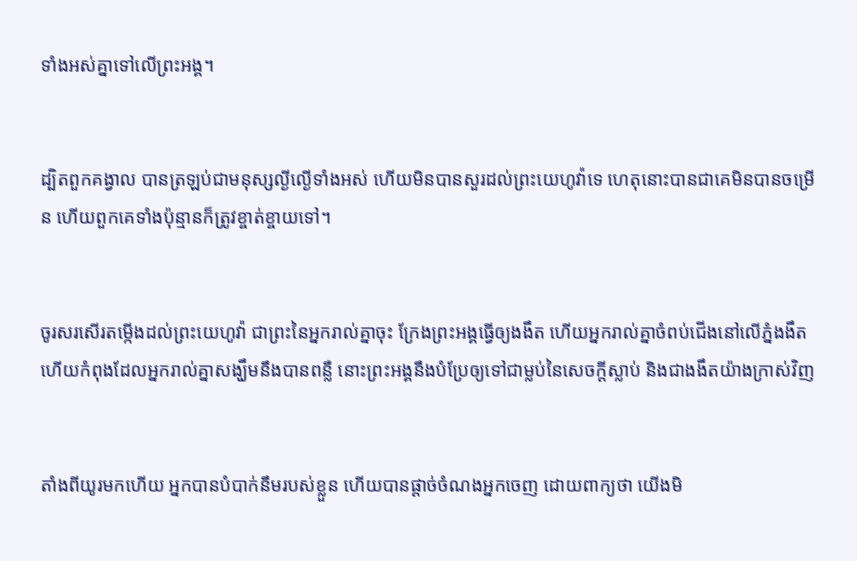ទាំងអស់គ្នាទៅលើព្រះ‌អង្គ។


ដ្បិតពួកគង្វាល បានត្រឡប់ជាមនុស្សល្ងីល្ងើទាំងអស់ ហើយមិនបានសួរដល់ព្រះ‌យេហូវ៉ាទេ ហេតុនោះបានជាគេមិនបានចម្រើន ហើយពួកគេទាំងប៉ុន្មានក៏ត្រូវខ្ចាត់‌ខ្ចាយទៅ។


ចូរសរសើរតម្កើងដល់ព្រះ‌យេហូវ៉ា ជាព្រះនៃអ្នករាល់គ្នាចុះ ក្រែងព្រះ‌អង្គធ្វើឲ្យងងឹត ហើយអ្នករាល់គ្នាចំពប់ជើងនៅលើភ្នំងងឹត ហើយកំពុងដែលអ្នករាល់គ្នាសង្ឃឹមនឹងបានពន្លឺ នោះព្រះ‌អង្គនឹងបំប្រែឲ្យទៅជាម្លប់នៃសេចក្ដីស្លាប់ និងជាងងឹតយ៉ាងក្រាស់វិញ


តាំងពីយូរមកហើយ អ្នកបានបំបាក់នឹមរបស់ខ្លួន ហើយបានផ្តាច់ចំណងអ្នកចេញ ដោយពាក្យថា យើងមិ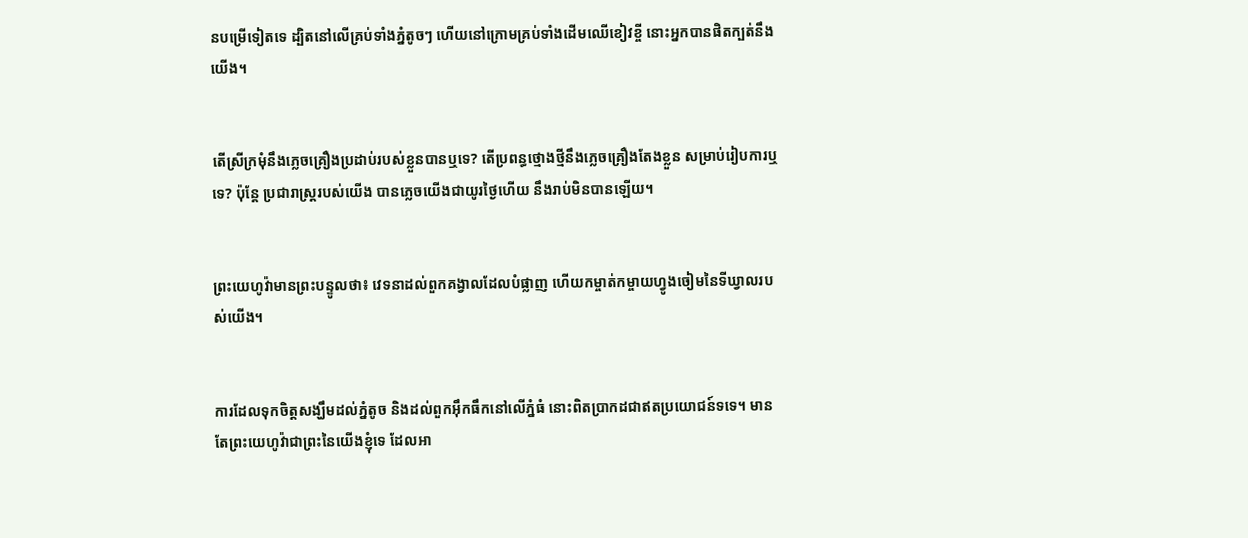នបម្រើទៀតទេ ដ្បិតនៅលើគ្រប់ទាំងភ្នំតូចៗ ហើយនៅក្រោមគ្រប់ទាំងដើមឈើខៀវខ្ចី នោះអ្នកបានផិតក្បត់នឹងយើង។


តើស្រីក្រមុំនឹងភ្លេចគ្រឿងប្រដាប់របស់ខ្លួនបានឬទេ? តើប្រពន្ធថ្មោងថ្មីនឹងភ្លេចគ្រឿងតែងខ្លួន សម្រាប់រៀប‌ការឬទេ? ប៉ុន្តែ ប្រជា‌រាស្ត្ររបស់យើង បានភ្លេចយើងជាយូរថ្ងៃហើយ នឹងរាប់មិនបានឡើយ។


ព្រះ‌យេហូវ៉ាមានព្រះ‌បន្ទូលថា៖ វេទនាដល់ពួកគង្វាលដែលបំផ្លាញ ហើយកម្ចាត់‌កម្ចាយហ្វូងចៀមនៃទីឃ្វាលរបស់យើង។


ការដែលទុកចិត្តសង្ឃឹមដល់ភ្នំតូច និងដល់ពួកអ៊ឹក‌ធឹកនៅលើភ្នំធំ នោះពិតប្រាកដជាឥតប្រយោជន៍ទទេ។ មានតែព្រះ‌យេហូវ៉ាជាព្រះនៃយើងខ្ញុំទេ ដែលអា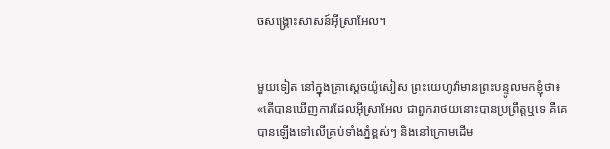ចសង្គ្រោះសាសន៍អ៊ីស្រា‌អែល។


មួយទៀត នៅក្នុងគ្រាស្តេចយ៉ូសៀស ព្រះ‌យេហូវ៉ាមានព្រះ‌បន្ទូលមកខ្ញុំថា៖ «តើបានឃើញការដែលអ៊ីស្រា‌អែល ជាពួករាថយនោះបានប្រព្រឹត្តឬទេ គឺគេបានឡើងទៅលើគ្រប់ទាំងភ្នំខ្ពស់ៗ និងនៅក្រោមដើម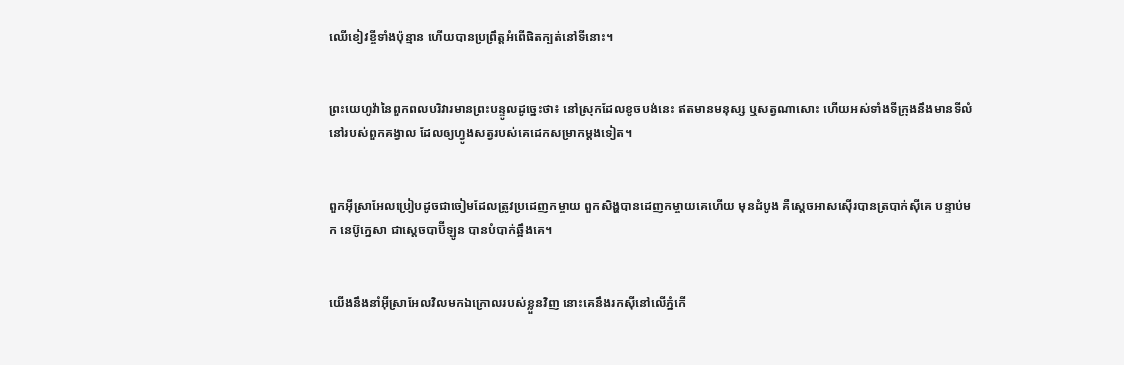ឈើខៀវខ្ចីទាំងប៉ុន្មាន ហើយបានប្រព្រឹត្តអំពើផិតក្បត់នៅទីនោះ។


ព្រះ‌យេហូវ៉ានៃពួកពល‌បរិវារមានព្រះ‌បន្ទូលដូច្នេះថា៖ នៅស្រុកដែលខូច‌បង់នេះ ឥតមានមនុស្ស ឬសត្វណាសោះ ហើយអស់ទាំងទីក្រុងនឹងមានទីលំនៅរបស់ពួកគង្វាល ដែលឲ្យហ្វូងសត្វរបស់គេដេកសម្រាកម្តងទៀត។


ពួកអ៊ីស្រា‌អែលប្រៀបដូចជាចៀមដែលត្រូវប្រដេញកម្ចាយ ពួកសិង្ហបានដេញកម្ចាយគេហើយ មុនដំបូង គឺស្តេចអាស‌ស៊ើរបានត្របាក់ស៊ីគេ បន្ទាប់មក នេប៊ូក្នេសា ជាស្តេចបាប៊ីឡូន បានបំបាក់ឆ្អឹងគេ។


យើងនឹងនាំអ៊ីស្រា‌អែលវិលមកឯក្រោលរបស់ខ្លួនវិញ នោះគេនឹងរកស៊ីនៅលើភ្នំកើ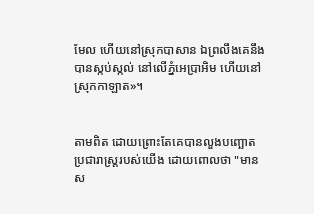មែល ហើយនៅស្រុកបាសាន ឯព្រលឹងគេនឹងបានស្កប់‌ស្កល់ នៅលើភ្នំអេប្រាអិម ហើយនៅស្រុកកាឡាត»។


តាមពិត ដោយព្រោះតែគេបានលួង‌បញ្ឆោតប្រជា‌រាស្ត្ររបស់យើង ដោយពោលថា "មានស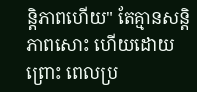ន្តិ‌ភាពហើយ" តែគ្មានសន្តិភាពសោះ ហើយដោយព្រោះ ពេលប្រ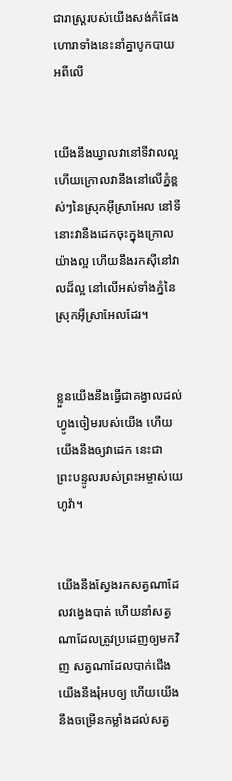ជា‌រាស្ត្ររបស់យើងសង់កំផែង ហោរាទាំងនេះនាំគ្នាបូកបាយអពីលើ


យើងនឹងឃ្វាលវានៅទីវាលល្អ ហើយក្រោលវានឹងនៅលើភ្នំខ្ពស់ៗនៃស្រុកអ៊ីស្រា‌អែល នៅទីនោះវានឹងដេកចុះក្នុងក្រោលយ៉ាងល្អ ហើយនឹងរកស៊ីនៅវាលដ៏ល្អ នៅលើអស់ទាំងភ្នំនៃស្រុកអ៊ីស្រា‌អែលដែរ។


ខ្លួនយើងនឹងធ្វើជាគង្វាលដល់ហ្វូងចៀមរបស់យើង ហើយយើងនឹងឲ្យវាដេក នេះជាព្រះ‌បន្ទូលរបស់ព្រះ‌អម្ចាស់‌យេហូវ៉ា។


យើងនឹងស្វែងរកសត្វណាដែលវង្វេងបាត់ ហើយនាំសត្វណាដែលត្រូវប្រដេញឲ្យមកវិញ សត្វណាដែលបាក់ជើង យើងនឹងរុំអបឲ្យ ហើយយើងនឹងចម្រើនកម្លាំងដល់សត្វ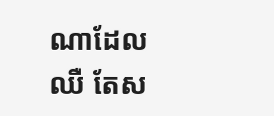ណាដែលឈឺ តែស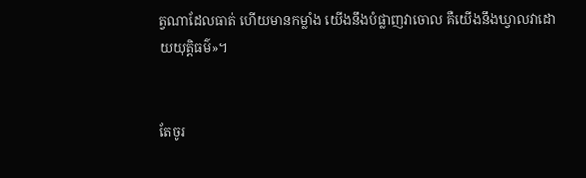ត្វណាដែលធាត់ ហើយមានកម្លាំង យើងនឹងបំផ្លាញវាចោល គឺយើងនឹងឃ្វាលវាដោយយុត្តិធម៌»។


តែចូរ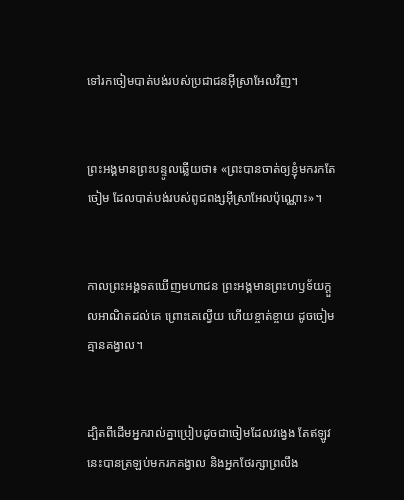ទៅរកចៀមបាត់បង់របស់ប្រជា‌ជនអ៊ីស្រា‌អែលវិញ។


ព្រះ‌អង្គមានព្រះ‌បន្ទូលឆ្លើយថា៖ «ព្រះបានចាត់ឲ្យខ្ញុំមករកតែចៀម ដែលបាត់‌បង់របស់ពូជ‌ពង្សអ៊ីស្រា‌អែលប៉ុណ្ណោះ»។


កាលព្រះ‌អង្គទតឃើញមហា‌ជន ព្រះ‌អង្គមានព្រះ‌ហឫ‌ទ័យក្តួលអាណិតដល់គេ ព្រោះគេល្វើយ ហើយខ្ចាត់ខ្ចាយ ដូចចៀមគ្មានគង្វាល។


ដ្បិតពីដើមអ្នករាល់គ្នាប្រៀបដូចជាចៀមដែលវង្វេង តែឥឡូវនេះបានត្រឡប់មករកគង្វាល និងអ្នកថែរក្សាព្រលឹង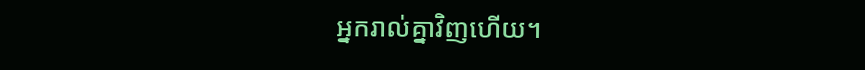អ្នករាល់គ្នាវិញហើយ។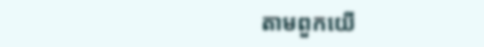តាមពួកយើ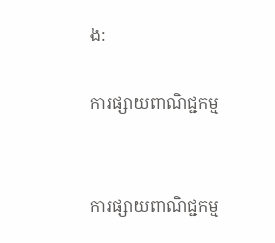ង:

ការផ្សាយពាណិជ្ជកម្ម


ការផ្សាយពាណិជ្ជកម្ម